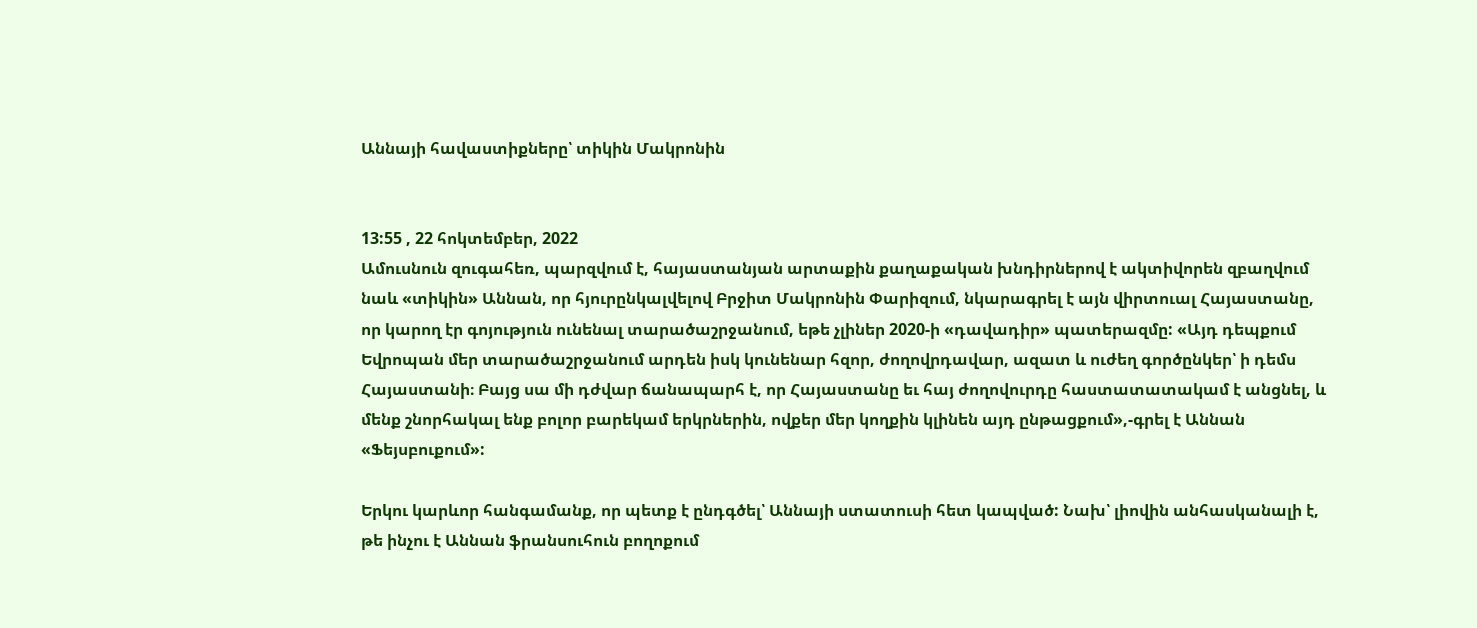Աննայի հավաստիքները՝ տիկին Մակրոնին


13:55 , 22 հոկտեմբեր, 2022
Ամուսնուն զուգահեռ, պարզվում է, հայաստանյան արտաքին քաղաքական խնդիրներով է ակտիվորեն զբաղվում նաև «տիկին» Աննան, որ հյուրընկալվելով Բրջիտ Մակրոնին Փարիզում, նկարագրել է այն վիրտուալ Հայաստանը, որ կարող էր գոյություն ունենալ տարածաշրջանում, եթե չլիներ 2020-ի «դավադիր» պատերազմը: «Այդ դեպքում Եվրոպան մեր տարածաշրջանում արդեն իսկ կունենար հզոր, ժողովրդավար, ազատ և ուժեղ գործընկեր՝ ի դեմս Հայաստանի։ Բայց սա մի դժվար ճանապարհ է, որ Հայաստանը եւ հայ ժողովուրդը հաստատատակամ է անցնել, և մենք շնորհակալ ենք բոլոր բարեկամ երկրներին, ովքեր մեր կողքին կլինեն այդ ընթացքում»,-գրել է Աննան «Ֆեյսբուքում»:

Երկու կարևոր հանգամանք, որ պետք է ընդգծել՝ Աննայի ստատուսի հետ կապված: Նախ՝ լիովին անհասկանալի է, թե ինչու է Աննան ֆրանսուհուն բողոքում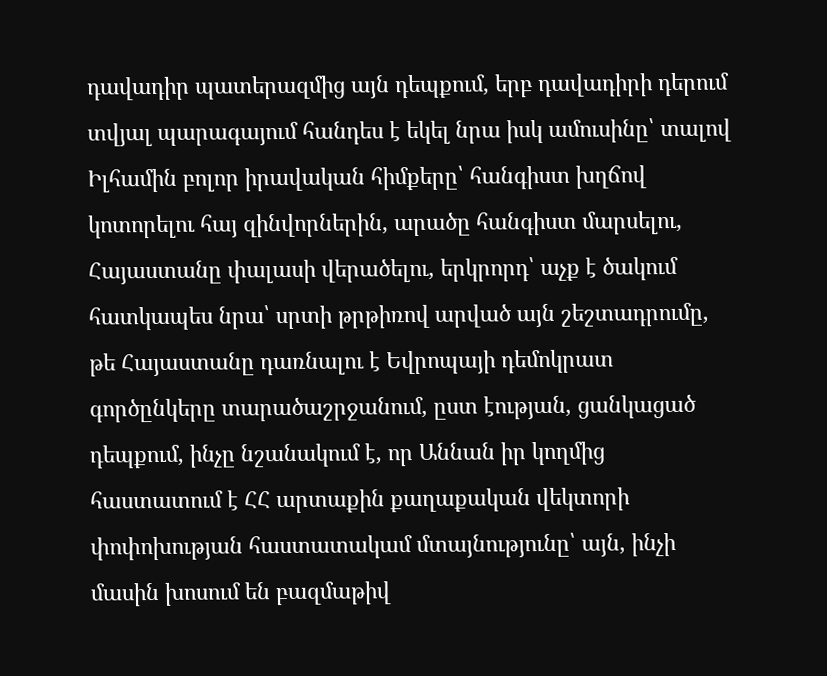դավադիր պատերազմից այն դեպքում, երբ դավադիրի դերում տվյալ պարագայում հանդես է եկել նրա իսկ ամուսինը՝ տալով Իլհամին բոլոր իրավական հիմքերը՝ հանգիստ խղճով կոտորելու հայ զինվորներին, արածը հանգիստ մարսելու, Հայաստանը փալասի վերածելու, երկրորդ՝ աչք է ծակում հատկապես նրա՝ սրտի թրթիռով արված այն շեշտադրումը, թե Հայաստանը դառնալու է Եվրոպայի դեմոկրատ գործընկերը տարածաշրջանում, ըստ էության, ցանկացած դեպքում, ինչը նշանակում է, որ Աննան իր կողմից հաստատում է ՀՀ արտաքին քաղաքական վեկտորի փոփոխության հաստատակամ մտայնությունը՝ այն, ինչի մասին խոսում են բազմաթիվ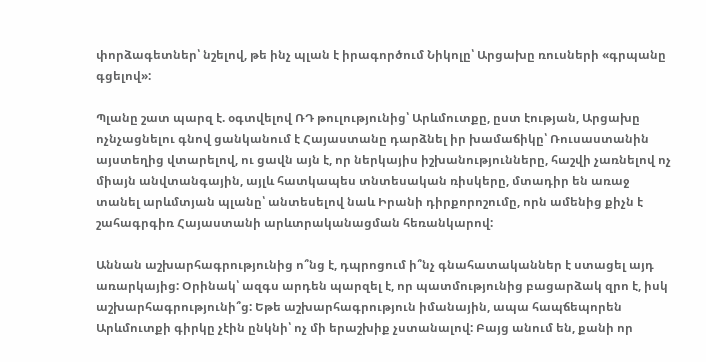փորձագետներ՝ նշելով, թե ինչ պլան է իրագործում Նիկոլը՝ Արցախը ռուսների «գրպանը գցելով»:

Պլանը շատ պարզ է. օգտվելով ՌԴ թուլությունից՝ Արևմուտքը, ըստ էության, Արցախը ոչնչացնելու գնով ցանկանում է Հայաստանը դարձնել իր խամաճիկը՝ Ռուսաստանին այստեղից վտարելով, ու ցավն այն է, որ ներկայիս իշխանությունները, հաշվի չառնելով ոչ միայն անվտանգային, այլև հատկապես տնտեսական ռիսկերը, մտադիր են առաջ տանել արևմտյան պլանը՝ անտեսելով նաև Իրանի դիրքորոշումը, որն ամենից քիչն է շահագրգիռ Հայաստանի արևտրականացման հեռանկարով:

Աննան աշխարհագրությունից ո՞նց է, դպրոցում ի՞նչ գնահատականներ է ստացել այդ առարկայից: Օրինակ՝ ազգս արդեն պարզել է, որ պատմությունից բացարձակ զրո է, իսկ աշխարհագրությունի՞ց: Եթե աշխարհագրություն իմանային, ապա հապճեպորեն Արևմուտքի գիրկը չէին ընկնի՝ ոչ մի երաշխիք չստանալով: Բայց անում են, քանի որ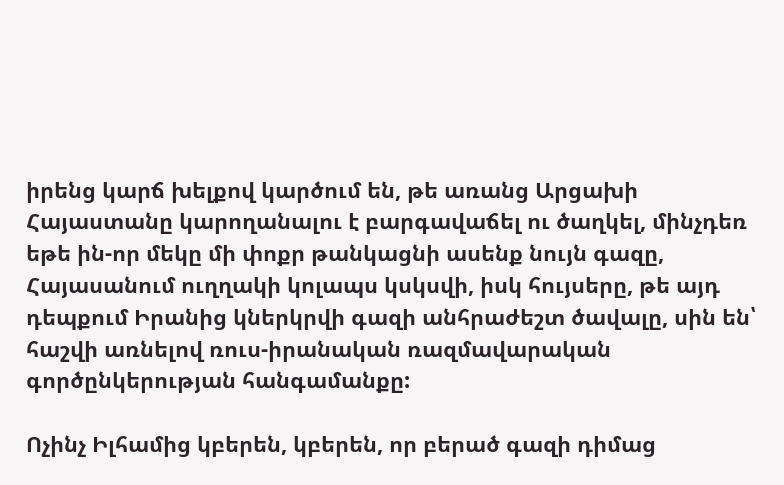իրենց կարճ խելքով կարծում են, թե առանց Արցախի Հայաստանը կարողանալու է բարգավաճել ու ծաղկել, մինչդեռ եթե ին-որ մեկը մի փոքր թանկացնի ասենք նույն գազը, Հայասանում ուղղակի կոլապս կսկսվի, իսկ հույսերը, թե այդ դեպքում Իրանից կներկրվի գազի անհրաժեշտ ծավալը, սին են՝ հաշվի առնելով ռուս-իրանական ռազմավարական գործընկերության հանգամանքը:

Ոչինչ Իլհամից կբերեն, կբերեն, որ բերած գազի դիմաց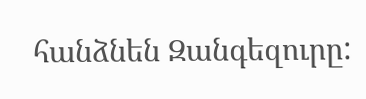հանձնեն Զանգեզուրը: